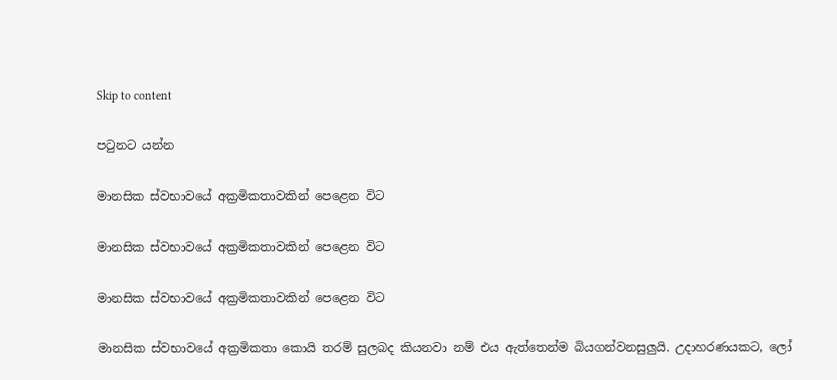Skip to content

පටුනට යන්න

මානසික ස්වභාවයේ අක්‍රමිකතාවකින් පෙළෙන විට

මානසික ස්වභාවයේ අක්‍රමිකතාවකින් පෙළෙන විට

මානසික ස්වභාවයේ අක්‍රමිකතාවකින් පෙළෙන විට

මානසික ස්වභාවයේ අක්‍රමිකතා කොයි තරම් සුලබද කියනවා නම් එය ඇත්තෙන්ම බියගන්වනසුලුයි. උදාහරණයකට, ලෝ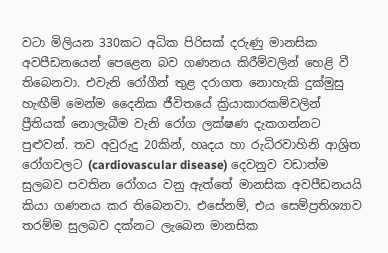වටා මිලියන 330කට අධික පිරිසක් දරුණු මානසික අවපීඩනයෙන් පෙළෙන බව ගණනය කිරීම්වලින් හෙළි වී තිබෙනවා. එවැනි රෝගීන් තුළ දරාගත නොහැකි දුක්මුසු හැඟීම් මෙන්ම දෛනික ජීවිතයේ ක්‍රියාකාරකම්වලින් ප්‍රීතියක් නොලැබීම වැනි රෝග ලක්ෂණ දැකගන්නට පුළුවන්. තව අවුරුදු 20කින්, හෘදය හා රුධිරවාහිනි ආශ්‍රිත රෝගවලට (cardiovascular disease) දෙවනුව වඩාත්ම සුලබව පවතින රෝගය වනු ඇත්තේ මානසික අවපීඩනයයි කියා ගණනය කර තිබෙනවා. එසේනම්, එය සෙම්ප්‍රතිශ්‍යාව තරම්ම සුලබව දක්නට ලැබෙන මානසික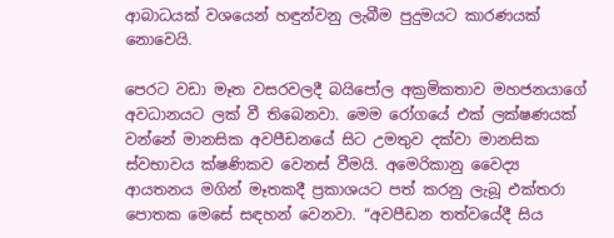ආබාධයක් වශයෙන් හඳුන්වනු ලැබීම පුදුමයට කාරණයක් නොවෙයි.

පෙරට වඩා මෑත වසරවලදී බයිපෝල අක්‍රමිකතාව මහජනයාගේ අවධානයට ලක් වී තිබෙනවා. මෙම රෝගයේ එක් ලක්ෂණයක් වන්නේ මානසික අවපීඩනයේ සිට උමතුව දක්වා මානසික ස්වභාවය ක්ෂණිකව වෙනස් වීමයි. අමෙරිකානු වෛද්‍ය ආයතනය මගින් මෑතකදී ප්‍රකාශයට පත් කරනු ලැබූ එක්තරා පොතක මෙසේ සඳහන් වෙනවා. “අවපීඩන තත්වයේදී සිය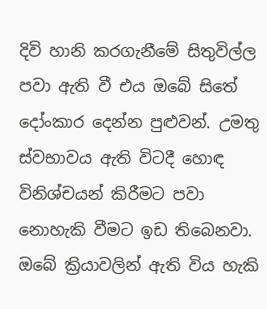දිවි හානි කරගැනීමේ සිතුවිල්ල පවා ඇති වී එය ඔබේ සිතේ දෝංකාර දෙන්න පුළුවන්. උමතු ස්වභාවය ඇති විටදී හොඳ විනිශ්චයන් කිරීමට පවා නොහැකි වීමට ඉඩ තිබෙනවා. ඔබේ ක්‍රියාවලින් ඇති විය හැකි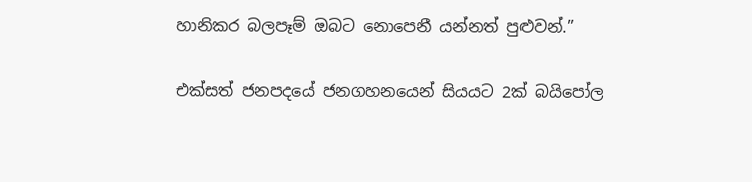හානිකර බලපෑම් ඔබට නොපෙනී යන්නත් පුළුවන්.”

එක්සත් ජනපදයේ ජනගහනයෙන් සියයට 2ක් බයිපෝල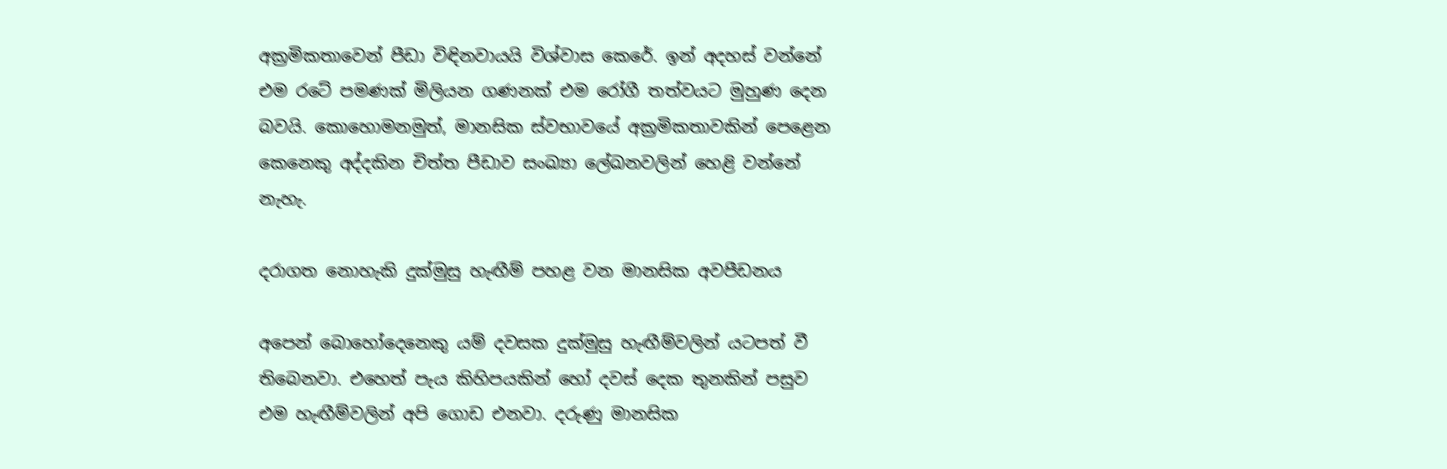අක්‍රමිකතාවෙන් පීඩා විඳිනවායයි විශ්වාස කෙරේ. ඉන් අදහස් වන්නේ එම රටේ පමණක් මිලියන ගණනක් එම රෝගී තත්වයට මුහුණ දෙන බවයි. කොහොමනමුත්, මානසික ස්වභාවයේ අක්‍රමිකතාවකින් පෙළෙන කෙනෙකු අද්දකින චිත්ත පීඩාව සංඛ්‍යා ලේඛනවලින් හෙළි වන්නේ නැහැ.

දරාගත නොහැකි දුක්මුසු හැඟීම් පහළ වන මානසික අවපීඩනය

අපෙන් බොහෝදෙනෙකු යම් දවසක දුක්මුසු හැඟීම්වලින් යටපත් වී තිබෙනවා. එහෙත් පැය කිහිපයකින් හෝ දවස් දෙක තුනකින් පසුව එම හැඟීම්වලින් අපි ගොඩ එනවා. දරුණු මානසික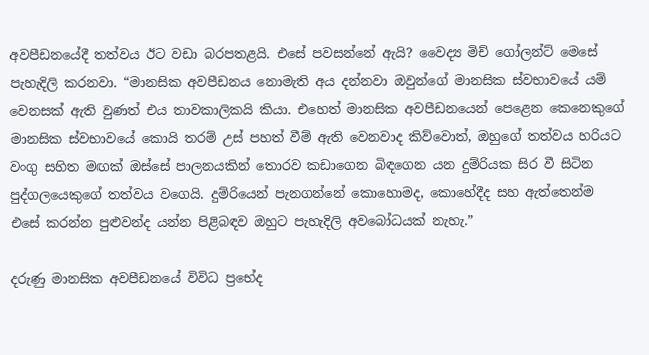අවපීඩනයේදී තත්වය ඊට වඩා බරපතළයි. එසේ පවසන්නේ ඇයි? වෛද්‍ය මිච් ගෝලන්ට් මෙසේ පැහැදිලි කරනවා. “මානසික අවපීඩනය නොමැති අය දන්නවා ඔවුන්ගේ මානසික ස්වභාවයේ යම් වෙනසක් ඇති වුණත් එය තාවකාලිකයි කියා. එහෙත් මානසික අවපීඩනයෙන් පෙළෙන කෙනෙකුගේ මානසික ස්වභාවයේ කොයි තරම් උස් පහත් වීම් ඇති වෙනවාද කිව්වොත්, ඔහුගේ තත්වය හරියට වංගු සහිත මඟක් ඔස්සේ පාලනයකින් තොරව කඩාගෙන බිඳගෙන යන දුම්රියක සිර වී සිටින පුද්ගලයෙකුගේ තත්වය වගෙයි. දුම්රියෙන් පැනගන්නේ කොහොමද, කොහේදීද සහ ඇත්තෙන්ම එසේ කරන්න පුළුවන්ද යන්න පිළිබඳව ඔහුට පැහැදිලි අවබෝධයක් නැහැ.”

දරුණු මානසික අවපීඩනයේ විවිධ ප්‍රභේද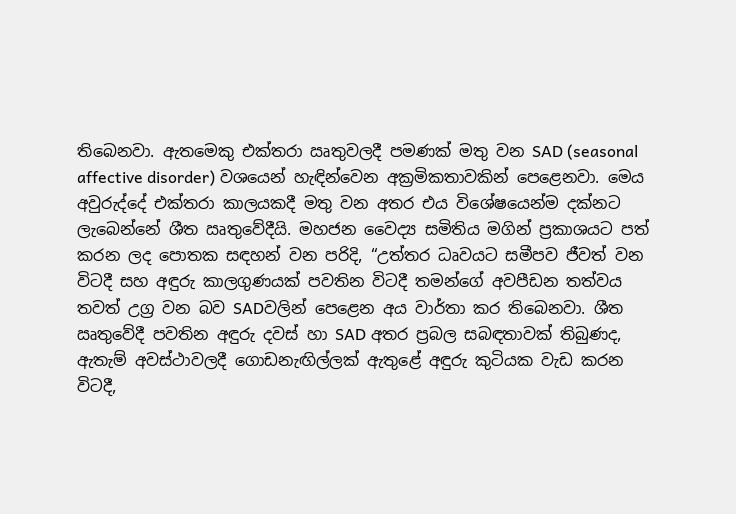තිබෙනවා. ඇතමෙකු එක්තරා ඍතුවලදී පමණක් මතු වන SAD (seasonal affective disorder) වශයෙන් හැඳින්වෙන අක්‍රමිකතාවකින් පෙළෙනවා. මෙය අවුරුද්දේ එක්තරා කාලයකදී මතු වන අතර එය විශේෂයෙන්ම දක්නට ලැබෙන්නේ ශීත ඍතුවේදීයි. මහජන වෛද්‍ය සමිතිය මගින් ප්‍රකාශයට පත් කරන ලද පොතක සඳහන් වන පරිදි, “උත්තර ධෘවයට සමීපව ජීවත් වන විටදී සහ අඳුරු කාලගුණයක් පවතින විටදී තමන්ගේ අවපීඩන තත්වය තවත් උග්‍ර වන බව SADවලින් පෙළෙන අය වාර්තා කර තිබෙනවා. ශීත ඍතුවේදී පවතින අඳුරු දවස් හා SAD අතර ප්‍රබල සබඳතාවක් තිබුණද, ඇතැම් අවස්ථාවලදී ගොඩනැඟිල්ලක් ඇතුළේ අඳුරු කුටියක වැඩ කරන විටදී,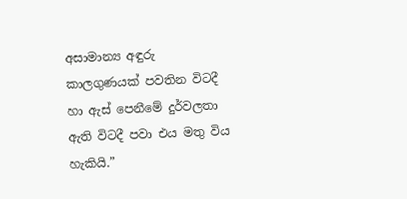අසාමාන්‍ය අඳුරු කාලගුණයක් පවතින විටදී හා ඇස් පෙනීමේ දුර්වලතා ඇති විටදී පවා එය මතු විය හැකියි.”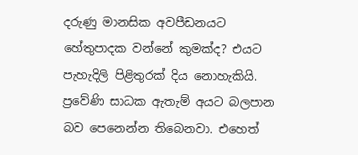දරුණු මානසික අවපීඩනයට හේතුපාදක වන්නේ කුමක්ද? එයට පැහැදිලි පිළිතුරක් දිය නොහැකියි. ප්‍රවේණි සාධක ඇතැම් අයට බලපාන බව පෙනෙන්න තිබෙනවා. එහෙත්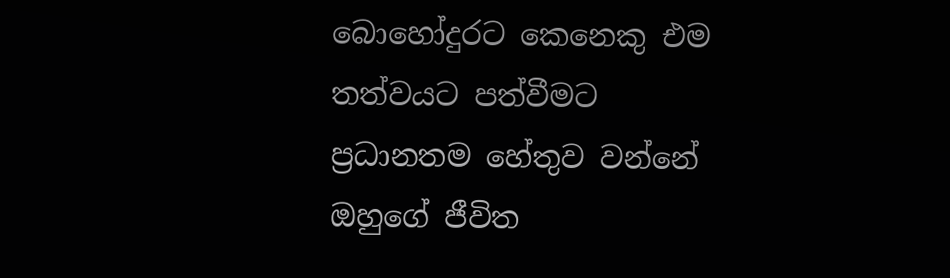බොහෝදුරට කෙනෙකු එම තත්වයට පත්වීමට ප්‍රධානතම හේතුව වන්නේ ඔහුගේ ජීවිත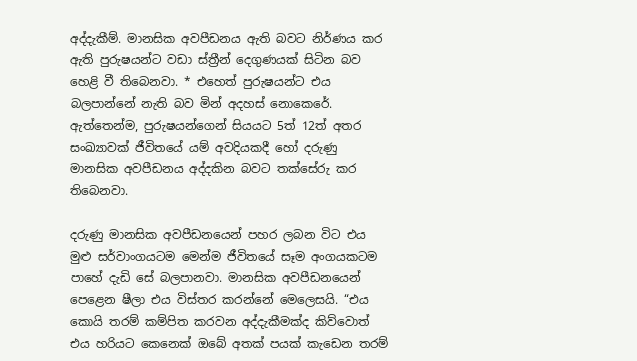අද්දැකීම්. මානසික අවපීඩනය ඇති බවට නිර්ණය කර ඇති පුරුෂයන්ට වඩා ස්ත්‍රීන් දෙගුණයක් සිටින බව හෙළි වී තිබෙනවා. * එහෙත් පුරුෂයන්ට එය බලපාන්නේ නැති බව මින් අදහස් නොකෙරේ. ඇත්තෙන්ම, පුරුෂයන්ගෙන් සියයට 5ත් 12ත් අතර සංඛ්‍යාවක් ජීවිතයේ යම් අවදියකදී හෝ දරුණු මානසික අවපීඩනය අද්දකින බවට තක්සේරු කර තිබෙනවා.

දරුණු මානසික අවපීඩනයෙන් පහර ලබන විට එය මුළු සර්වාංගයටම මෙන්ම ජීවිතයේ සෑම අංගයකටම පාහේ දැඩි සේ බලපානවා. මානසික අවපීඩනයෙන් පෙළෙන ෂීලා එය විස්තර කරන්නේ මෙලෙසයි. “එය කොයි තරම් කම්පිත කරවන අද්දැකීමක්ද කිව්වොත් එය හරියට කෙනෙක් ඔබේ අතක් පයක් කැඩෙන තරම්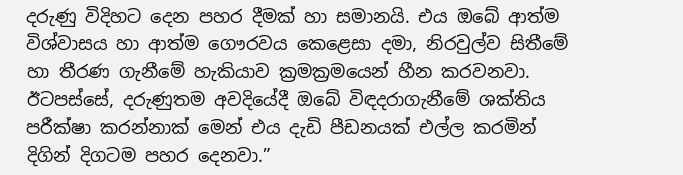දරුණු විදිහට දෙන පහර දීමක් හා සමානයි. එය ඔබේ ආත්ම විශ්වාසය හා ආත්ම ගෞරවය කෙළෙසා දමා, නිරවුල්ව සිතීමේ හා තීරණ ගැනීමේ හැකියාව ක්‍රමක්‍රමයෙන් හීන කරවනවා. ඊටපස්සේ, දරුණුතම අවදියේදී ඔබේ විඳදරාගැනීමේ ශක්තිය පරීක්ෂා කරන්නාක් මෙන් එය දැඩි පීඩනයක් එල්ල කරමින් දිගින් දිගටම පහර දෙනවා.”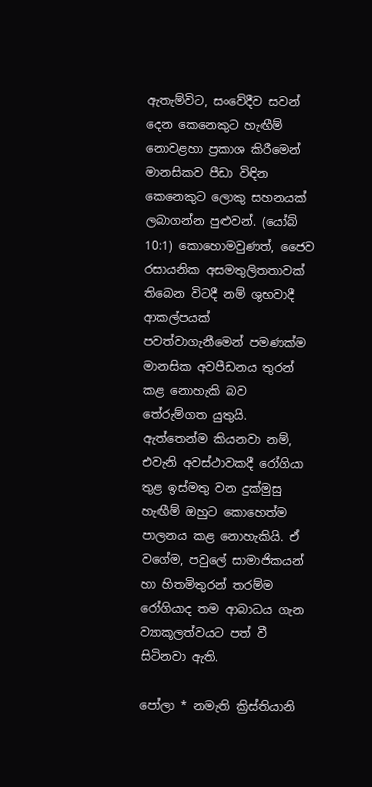ඇතැම්විට, සංවේදීව සවන් දෙන කෙනෙකුට හැඟීම් නොවළහා ප්‍රකාශ කිරීමෙන් මානසිකව පීඩා විඳින කෙනෙකුට ලොකු සහනයක් ලබාගන්න පුළුවන්. (යෝබ් 10:1) කොහොමවුණත්, ජෛව රසායනික අසමතුලිතතාවක් තිබෙන විටදී නම් ශුභවාදී ආකල්පයක් පවත්වාගැනීමෙන් පමණක්ම මානසික අවපීඩනය තුරන් කළ නොහැකි බව තේරුම්ගත යුතුයි. ඇත්තෙන්ම කියනවා නම්, එවැනි අවස්ථාවකදී රෝගියා තුළ ඉස්මතු වන දුක්මුසු හැඟීම් ඔහුට කොහෙත්ම පාලනය කළ නොහැකියි. ඒ වගේම, පවුලේ සාමාජිකයන් හා හිතමිතුරන් තරම්ම රෝගියාද තම ආබාධය ගැන ව්‍යාකූලත්වයට පත් වී සිටිනවා ඇති.

පෝලා * නමැති ක්‍රිස්තියානි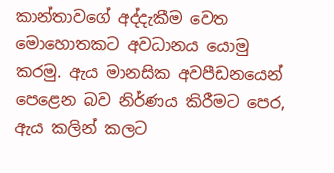කාන්තාවගේ අද්දැකීම වෙත මොහොතකට අවධානය යොමු කරමු. ඇය මානසික අවපීඩනයෙන් පෙළෙන බව නිර්ණය කිරීමට පෙර, ඇය කලින් කලට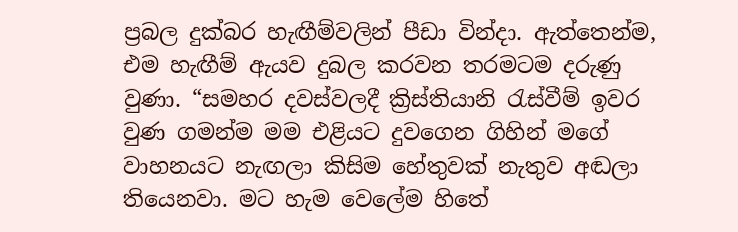ප්‍රබල දුක්බර හැඟීම්වලින් පීඩා වින්දා. ඇත්තෙන්ම, එම හැඟීම් ඇයව දුබල කරවන තරමටම දරුණු වුණා. “සමහර දවස්වලදී ක්‍රිස්තියානි රැස්වීම් ඉවර වුණ ගමන්ම මම එළියට දුවගෙන ගිහින් මගේ වාහනයට නැඟලා කිසිම හේතුවක් නැතුව අඬලා තියෙනවා. මට හැම වෙලේම හිතේ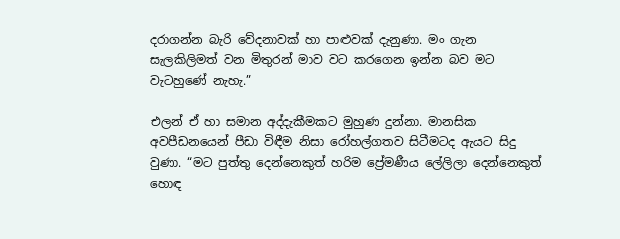දරාගන්න බැරි වේදනාවක් හා පාළුවක් දැනුණා. මං ගැන සැලකිලිමත් වන මිතුරන් මාව වට කරගෙන ඉන්න බව මට වැටහුණේ නැහැ.”

එලන් ඒ හා සමාන අද්දැකීමකට මුහුණ දුන්නා. මානසික අවපීඩනයෙන් පීඩා විඳීම නිසා රෝහල්ගතව සිටීමටද ඇයට සිදු වුණා. “මට පුත්තු දෙන්නෙකුත් හරිම ප්‍රේමණීය ලේලිලා දෙන්නෙකුත් හොඳ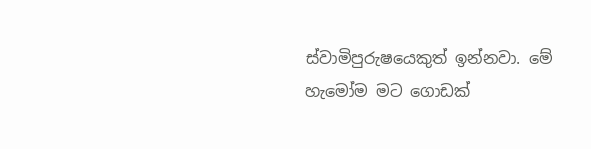ස්වාමිපුරුෂයෙකුත් ඉන්නවා. මේ හැමෝම මට ගොඩක්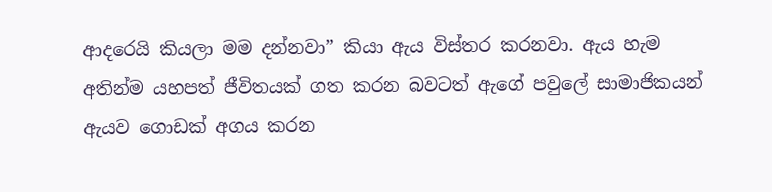ආදරෙයි කියලා මම දන්නවා” කියා ඇය විස්තර කරනවා. ඇය හැම අතින්ම යහපත් ජීවිතයක් ගත කරන බවටත් ඇගේ පවුලේ සාමාජිකයන් ඇයව ගොඩක් අගය කරන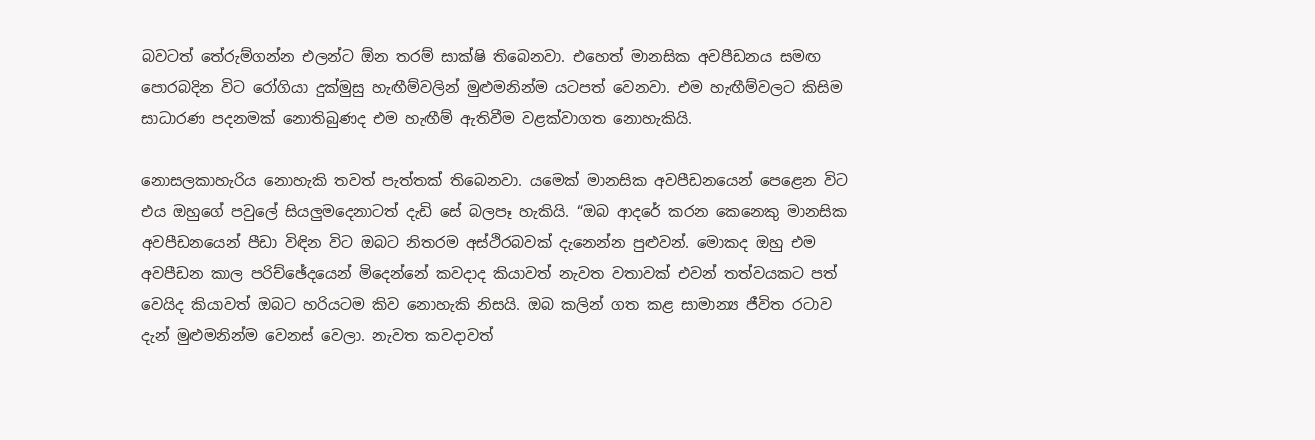බවටත් තේරුම්ගන්න එලන්ට ඕන තරම් සාක්ෂි තිබෙනවා. එහෙත් මානසික අවපීඩනය සමඟ පොරබදින විට රෝගියා දුක්මුසු හැඟීම්වලින් මුළුමනින්ම යටපත් වෙනවා. එම හැඟීම්වලට කිසිම සාධාරණ පදනමක් නොතිබුණද එම හැඟීම් ඇතිවීම වළක්වාගත නොහැකියි.

නොසලකාහැරිය නොහැකි තවත් පැත්තක් තිබෙනවා. යමෙක් මානසික අවපීඩනයෙන් පෙළෙන විට එය ඔහුගේ පවුලේ සියලුමදෙනාටත් දැඩි සේ බලපෑ හැකියි. “ඔබ ආදරේ කරන කෙනෙකු මානසික අවපීඩනයෙන් පීඩා විඳින විට ඔබට නිතරම අස්ථිරබවක් දැනෙන්න පුළුවන්. මොකද ඔහු එම අවපීඩන කාල පරිච්ඡේදයෙන් මිදෙන්නේ කවදාද කියාවත් නැවත වතාවක් එවන් තත්වයකට පත් වෙයිද කියාවත් ඔබට හරියටම කිව නොහැකි නිසයි. ඔබ කලින් ගත කළ සාමාන්‍ය ජීවිත රටාව දැන් මුළුමනින්ම වෙනස් වෙලා. නැවත කවදාවත්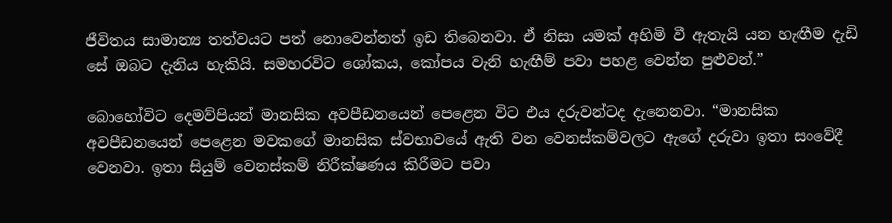ජීවිතය සාමාන්‍ය තත්වයට පත් නොවෙන්නත් ඉඩ තිබෙනවා. ඒ නිසා යමක් අහිමි වී ඇතැයි යන හැඟීම දැඩි සේ ඔබට දැනිය හැකියි. සමහරවිට ශෝකය, කෝපය වැනි හැඟීම් පවා පහළ වෙන්න පුළුවන්.”

බොහෝවිට දෙමව්පියන් මානසික අවපීඩනයෙන් පෙළෙන විට එය දරුවන්ටද දැනෙනවා. “මානසික අවපීඩනයෙන් පෙළෙන මවකගේ මානසික ස්වභාවයේ ඇති වන වෙනස්කම්වලට ඇගේ දරුවා ඉතා සංවේදී වෙනවා. ඉතා සියුම් වෙනස්කම් නිරීක්ෂණය කිරීමට පවා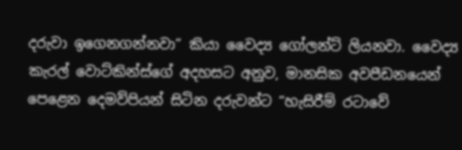දරුවා ඉගෙනගන්නවා” කියා වෛද්‍ය ගෝලන්ට් ලියනවා. වෛද්‍ය කැරල් වොට්කින්ස්ගේ අදහසට අනුව, මානසික අවපීඩනයෙන් පෙළෙන දෙමව්පියන් සිටින දරුවන්ට “හැසිරීම් රටාවේ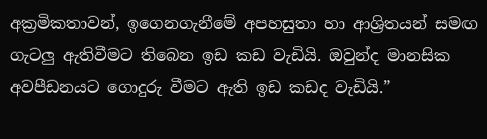අක්‍රමිකතාවන්, ඉගෙනගැනීමේ අපහසුතා හා ආශ්‍රිතයන් සමඟ ගැටලු ඇතිවීමට තිබෙන ඉඩ කඩ වැඩියි. ඔවුන්ද මානසික අවපීඩනයට ගොදුරු වීමට ඇති ඉඩ කඩද වැඩියි.”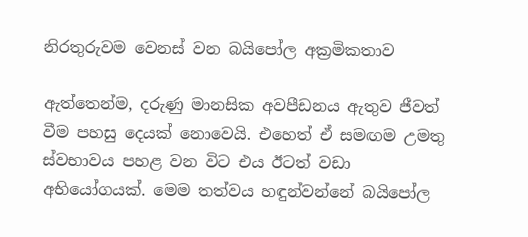නිරතුරුවම වෙනස් වන බයිපෝල අක්‍රමිකතාව

ඇත්තෙන්ම, දරුණු මානසික අවපීඩනය ඇතුව ජීවත් වීම පහසු දෙයක් නොවෙයි. එහෙත් ඒ සමඟම උමතු ස්වභාවය පහළ වන විට එය ඊටත් වඩා අභියෝගයක්. මෙම තත්වය හඳුන්වන්නේ බයිපෝල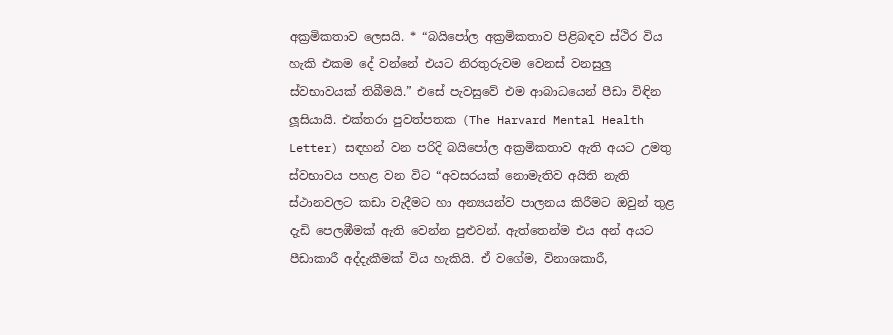අක්‍රමිකතාව ලෙසයි. * “බයිපෝල අක්‍රමිකතාව පිළිබඳව ස්ථිර විය හැකි එකම දේ වන්නේ එයට නිරතුරුවම වෙනස් වනසුලු ස්වභාවයක් තිබීමයි.” එසේ පැවසුවේ එම ආබාධයෙන් පීඩා විඳින ලූසියායි. එක්තරා පුවත්පතක (The Harvard Mental Health Letter) සඳහන් වන පරිදි බයිපෝල අක්‍රමිකතාව ඇති අයට උමතු ස්වභාවය පහළ වන විට “අවසරයක් නොමැතිව අයිති නැති ස්ථානවලට කඩා වැදීමට හා අන්‍යයන්ව පාලනය කිරීමට ඔවුන් තුළ දැඩි පෙලඹීමක් ඇති වෙන්න පුළුවන්. ඇත්තෙන්ම එය අන් අයට පීඩාකාරී අද්දැකීමක් විය හැකියි. ඒ වගේම, විනාශකාරී,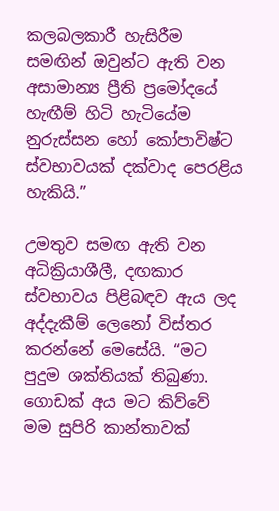කලබලකාරී හැසිරීම සමඟින් ඔවුන්ට ඇති වන අසාමාන්‍ය ප්‍රීති ප්‍රමෝදයේ හැඟීම් හිටි හැටියේම නුරුස්සන හෝ කෝපාවිෂ්ට ස්වභාවයක් දක්වාද පෙරළිය හැකියි.”

උමතුව සමඟ ඇති වන අධික්‍රියාශීලී, දඟකාර ස්වභාවය පිළිබඳව ඇය ලද අද්දැකීම් ලෙනෝ විස්තර කරන්නේ මෙසේයි. “මට පුදුම ශක්තියක් තිබුණා. ගොඩක් අය මට කිව්වේ මම සුපිරි කාන්තාවක්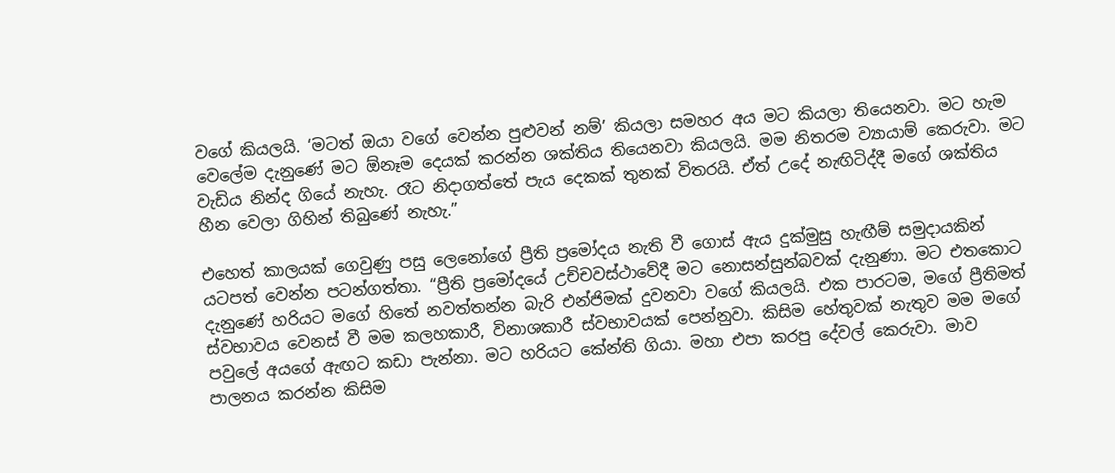වගේ කියලයි. ‘මටත් ඔයා වගේ වෙන්න පුළුවන් නම්’ කියලා සමහර අය මට කියලා තියෙනවා. මට හැම වෙලේම දැනුණේ මට ඕනෑම දෙයක් කරන්න ශක්තිය තියෙනවා කියලයි. මම නිතරම ව්‍යායාම් කෙරුවා. මට වැඩිය නින්ද ගියේ නැහැ. රෑට නිදාගත්තේ පැය දෙකක් තුනක් විතරයි. ඒත් උදේ නැඟිටිද්දී මගේ ශක්තිය හීන වෙලා ගිහින් තිබුණේ නැහැ.”

එහෙත් කාලයක් ගෙවුණු පසු ලෙනෝගේ ප්‍රීති ප්‍රමෝදය නැති වී ගොස් ඇය දුක්මුසු හැඟීම් සමුදායකින් යටපත් වෙන්න පටන්ගත්තා. “ප්‍රීති ප්‍රමෝදයේ උච්චවස්ථාවේදී මට නොසන්සුන්බවක් දැනුණා. මට එතකොට දැනුණේ හරියට මගේ හිතේ නවත්තන්න බැරි එන්ජිමක් දුවනවා වගේ කියලයි. එක පාරටම, මගේ ප්‍රීතිමත් ස්වභාවය වෙනස් වී මම කලහකාරී, විනාශකාරී ස්වභාවයක් පෙන්නුවා. කිසිම හේතුවක් නැතුව මම මගේ පවුලේ අයගේ ඇඟට කඩා පැන්නා. මට හරියට කේන්ති ගියා. මහා එපා කරපු දේවල් කෙරුවා. මාව පාලනය කරන්න කිසිම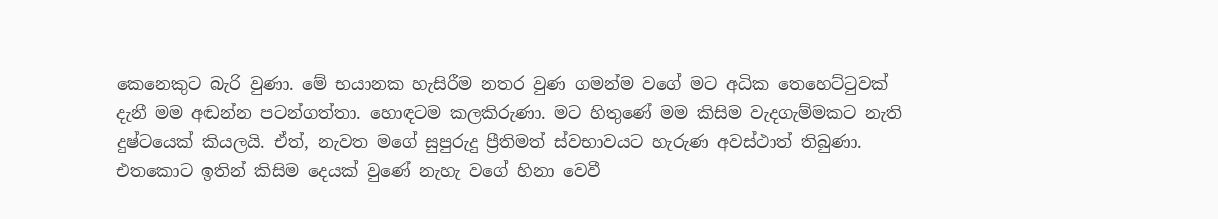කෙනෙකුට බැරි වුණා. මේ භයානක හැසිරීම නතර වුණ ගමන්ම වගේ මට අධික තෙහෙට්ටුවක් දැනී මම අඬන්න පටන්ගත්තා. හොඳටම කලකිරුණා. මට හිතුණේ මම කිසිම වැදගැම්මකට නැති දුෂ්ටයෙක් කියලයි. ඒත්, නැවත මගේ සුපුරුදු ප්‍රීතිමත් ස්වභාවයට හැරුණ අවස්ථාත් තිබුණා. එතකොට ඉතින් කිසිම දෙයක් වුණේ නැහැ වගේ හිනා වෙවී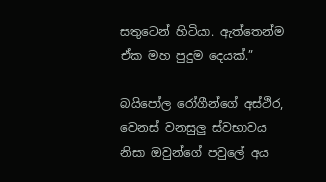සතුටෙන් හිටියා. ඇත්තෙන්ම ඒක මහ පුදුම දෙයක්.”

බයිපෝල රෝගීන්ගේ අස්ථිර, වෙනස් වනසුලු ස්වභාවය නිසා ඔවුන්ගේ පවුලේ අය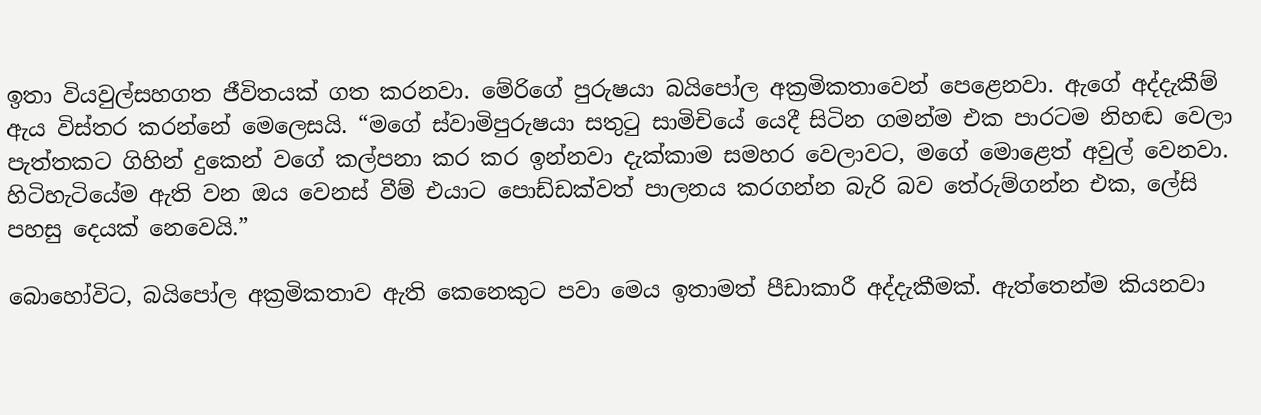ඉතා වියවුල්සහගත ජීවිතයක් ගත කරනවා. මේරිගේ පුරුෂයා බයිපෝල අක්‍රමිකතාවෙන් පෙළෙනවා. ඇගේ අද්දැකීම් ඇය විස්තර කරන්නේ මෙලෙසයි. “මගේ ස්වාමිපුරුෂයා සතුටු සාමිචියේ යෙදී සිටින ගමන්ම එක පාරටම නිහඬ වෙලා පැත්තකට ගිහින් දුකෙන් වගේ කල්පනා කර කර ඉන්නවා දැක්කාම සමහර වෙලාවට, මගේ මොළෙත් අවුල් වෙනවා. හිටිහැටියේම ඇති වන ඔය වෙනස් වීම් එයාට පොඩ්ඩක්වත් පාලනය කරගන්න බැරි බව තේරුම්ගන්න එක, ලේසි පහසු දෙයක් නෙවෙයි.”

බොහෝවිට, බයිපෝල අක්‍රමිකතාව ඇති කෙනෙකුට පවා මෙය ඉතාමත් පීඩාකාරී අද්දැකීමක්. ඇත්තෙන්ම කියනවා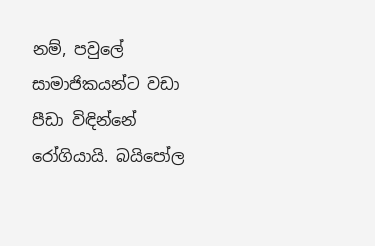නම්, පවුලේ සාමාජිකයන්ට වඩා පීඩා විඳින්නේ රෝගියායි. බයිපෝල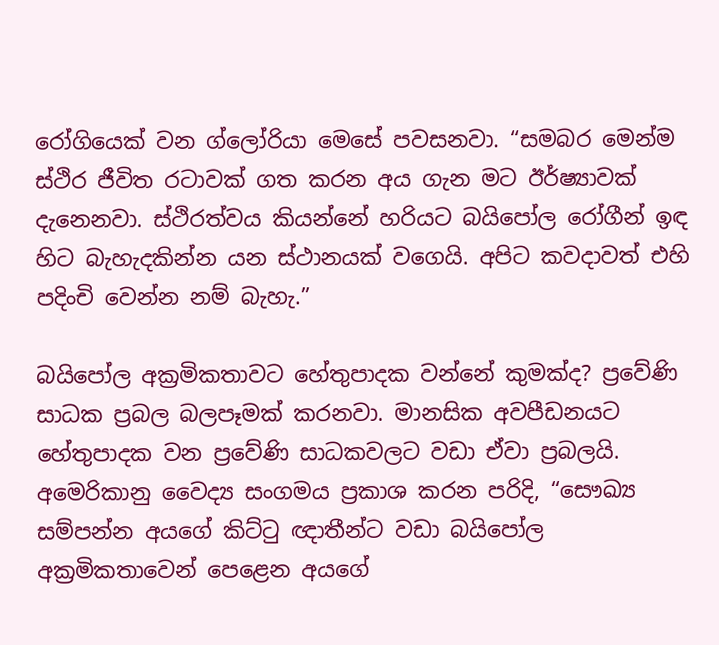රෝගියෙක් වන ග්ලෝරියා මෙසේ පවසනවා. “සමබර මෙන්ම ස්ථිර ජීවිත රටාවක් ගත කරන අය ගැන මට ඊර්ෂ්‍යාවක් දැනෙනවා. ස්ථිරත්වය කියන්නේ හරියට බයිපෝල රෝගීන් ඉඳ හිට බැහැදකින්න යන ස්ථානයක් වගෙයි. අපිට කවදාවත් එහි පදිංචි වෙන්න නම් බැහැ.”

බයිපෝල අක්‍රමිකතාවට හේතුපාදක වන්නේ කුමක්ද? ප්‍රවේණි සාධක ප්‍රබල බලපෑමක් කරනවා. මානසික අවපීඩනයට හේතුපාදක වන ප්‍රවේණි සාධකවලට වඩා ඒවා ප්‍රබලයි. අමෙරිකානු වෛද්‍ය සංගමය ප්‍රකාශ කරන පරිදි, “සෞඛ්‍ය සම්පන්න අයගේ කිට්ටු ඥාතීන්ට වඩා බයිපෝල අක්‍රමිකතාවෙන් පෙළෙන අයගේ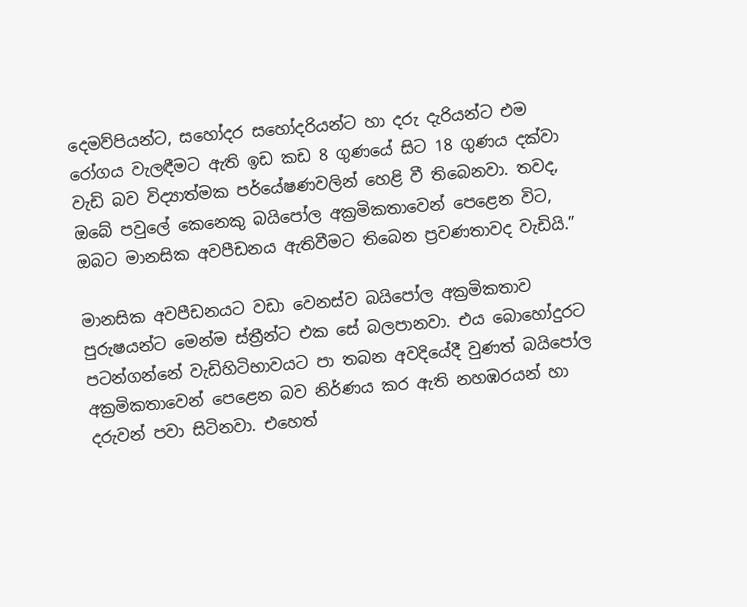දෙමව්පියන්ට, සහෝදර සහෝදරියන්ට හා දරු දැරියන්ට එම රෝගය වැලඳීමට ඇති ඉඩ කඩ 8 ගුණයේ සිට 18 ගුණය දක්වා වැඩි බව විද්‍යාත්මක පර්යේෂණවලින් හෙළි වී තිබෙනවා. තවද, ඔබේ පවුලේ කෙනෙකු බයිපෝල අක්‍රමිකතාවෙන් පෙළෙන විට, ඔබට මානසික අවපීඩනය ඇතිවීමට තිබෙන ප්‍රවණතාවද වැඩියි.”

මානසික අවපීඩනයට වඩා වෙනස්ව බයිපෝල අක්‍රමිකතාව පුරුෂයන්ට මෙන්ම ස්ත්‍රීන්ට එක සේ බලපානවා. එය බොහෝදුරට පටන්ගන්නේ වැඩිහිටිභාවයට පා තබන අවදියේදී වුණත් බයිපෝල අක්‍රමිකතාවෙන් පෙළෙන බව නිර්ණය කර ඇති නහඹරයන් හා දරුවන් පවා සිටිනවා. එහෙත්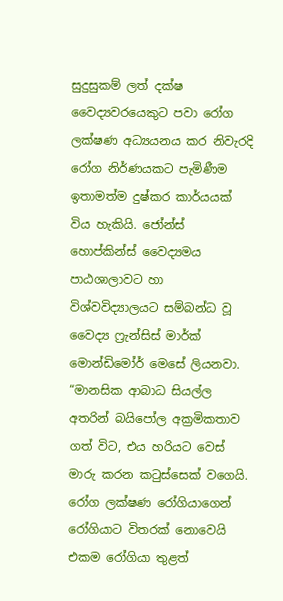සුදුසුකම් ලත් දක්ෂ වෛද්‍යවරයෙකුට පවා රෝග ලක්ෂණ අධ්‍යයනය කර නිවැරදි රෝග නිර්ණයකට පැමිණීම ඉතාමත්ම දුෂ්කර කාර්යයක් විය හැකියි. ජෝන්ස් හොප්කින්ස් වෛද්‍යමය පාඨශාලාවට හා විශ්වවිද්‍යාලයට සම්බන්ධ වූ වෛද්‍ය ෆ්‍රැන්සිස් මාර්ක් මොන්ඩිමෝර් මෙසේ ලියනවා. “මානසික ආබාධ සියල්ල අතරින් බයිපෝල අක්‍රමිකතාව ගත් විට, එය හරියට වෙස් මාරු කරන කටුස්සෙක් වගෙයි. රෝග ලක්ෂණ රෝගියාගෙන් රෝගියාට විතරක් නොවෙයි එකම රෝගියා තුළත්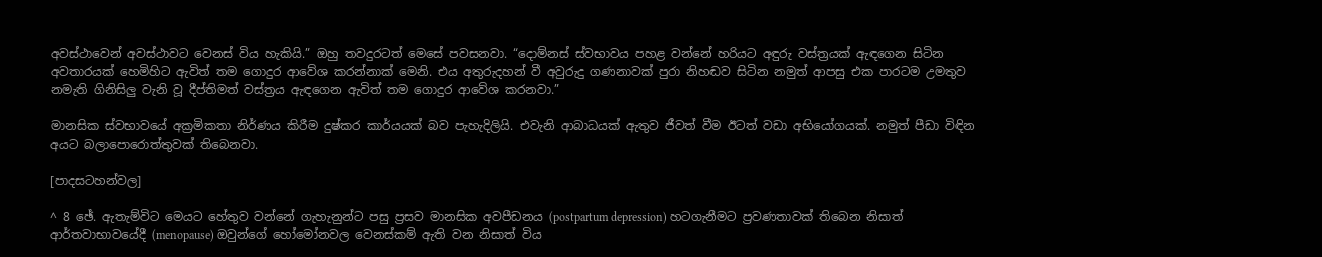අවස්ථාවෙන් අවස්ථාවට වෙනස් විය හැකියි.” ඔහු තවදුරටත් මෙසේ පවසනවා. “දොම්නස් ස්වභාවය පහළ වන්නේ හරියට අඳුරු වස්ත්‍රයක් ඇඳගෙන සිටින අවතාරයක් හෙමිහිට ඇවිත් තම ගොදුර ආවේශ කරන්නාක් මෙනි. එය අතුරුදහන් වී අවුරුදු ගණනාවක් පුරා නිහඬව සිටින නමුත් ආපසු එක පාරටම උමතුව නමැති ගිනිසිලු වැනි වූ දීප්තිමත් වස්ත්‍රය ඇඳගෙන ඇවිත් තම ගොදුර ආවේශ කරනවා.”

මානසික ස්වභාවයේ අක්‍රමිකතා නිර්ණය කිරීම දුෂ්කර කාර්යයක් බව පැහැදිලියි. එවැනි ආබාධයක් ඇතුව ජීවත් වීම ඊටත් වඩා අභියෝගයක්. නමුත් පීඩා විඳින අයට බලාපොරොත්තුවක් තිබෙනවා.

[පාදසටහන්වල]

^ 8 ඡේ. ඇතැම්විට මෙයට හේතුව වන්නේ ගැහැනුන්ට පසු ප්‍රසව මානසික අවපීඩනය (postpartum depression) හටගැනීමට ප්‍රවණතාවක් තිබෙන නිසාත් ආර්තවාභාවයේදී (menopause) ඔවුන්ගේ හෝමෝනවල වෙනස්කම් ඇති වන නිසාත් විය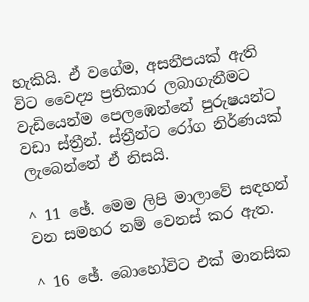හැකියි. ඒ වගේම, අසනීපයක් ඇති විට වෛද්‍ය ප්‍රතිකාර ලබාගැනීමට වැඩියෙන්ම පෙලඹෙන්නේ පුරුෂයන්ට වඩා ස්ත්‍රීන්. ස්ත්‍රීන්ට රෝග නිර්ණයක් ලැබෙන්නේ ඒ නිසයි.

^ 11 ඡේ. මෙම ලිපි මාලාවේ සඳහන් වන සමහර නම් වෙනස් කර ඇත.

^ 16 ඡේ. බොහෝවිට එක් මානසික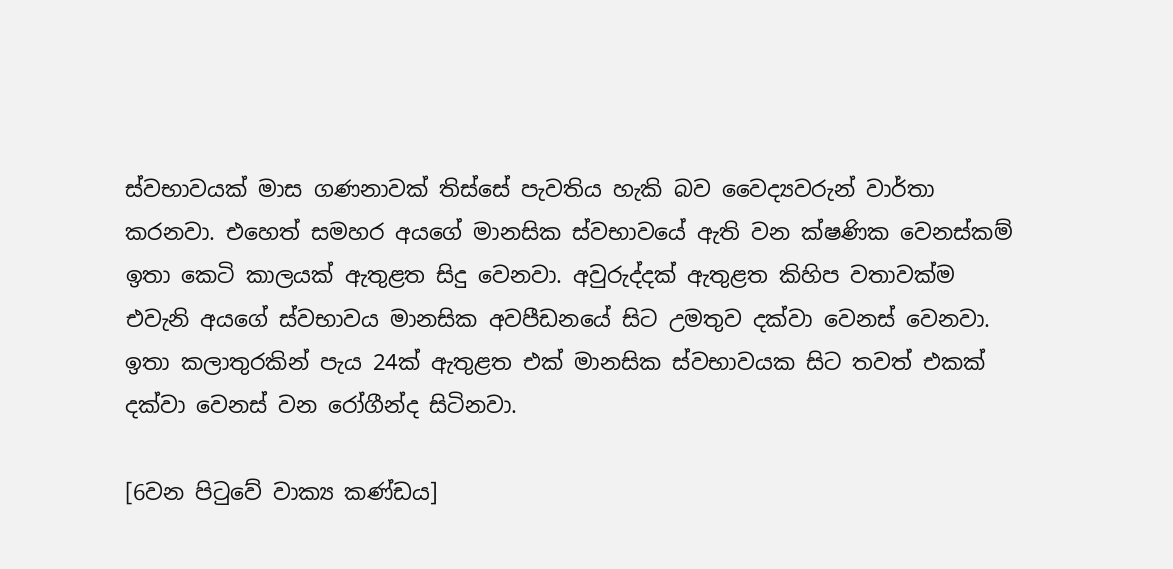ස්වභාවයක් මාස ගණනාවක් තිස්සේ පැවතිය හැකි බව වෛද්‍යවරුන් වාර්තා කරනවා. එහෙත් සමහර අයගේ මානසික ස්වභාවයේ ඇති වන ක්ෂණික වෙනස්කම් ඉතා කෙටි කාලයක් ඇතුළත සිදු වෙනවා. අවුරුද්දක් ඇතුළත කිහිප වතාවක්ම එවැනි අයගේ ස්වභාවය මානසික අවපීඩනයේ සිට උමතුව දක්වා වෙනස් වෙනවා. ඉතා කලාතුරකින් පැය 24ක් ඇතුළත එක් මානසික ස්වභාවයක සිට තවත් එකක් දක්වා වෙනස් වන රෝගීන්ද සිටිනවා.

[6වන පිටුවේ වාක්‍ය කණ්ඩය]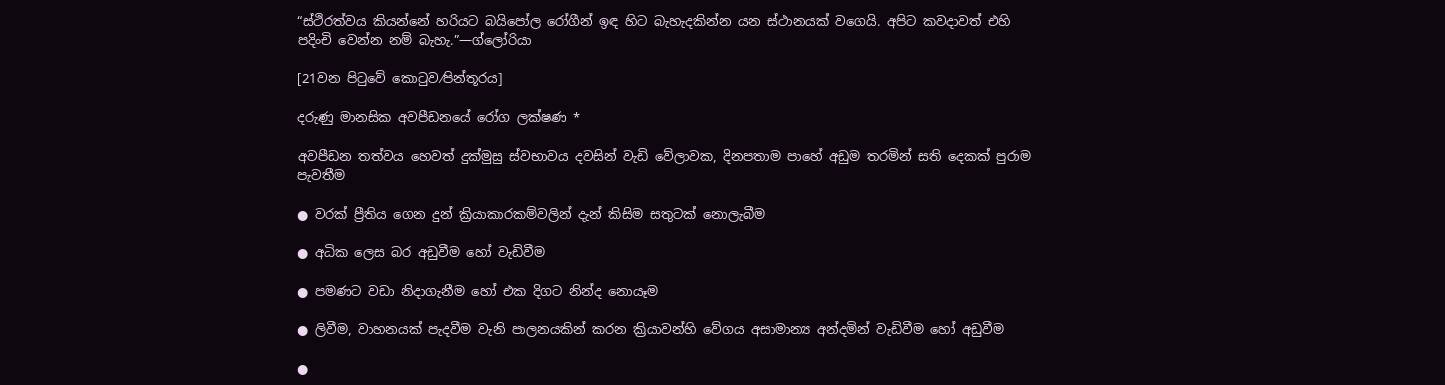“ස්ථිරත්වය කියන්නේ හරියට බයිපෝල රෝගීන් ඉඳ හිට බැහැදකින්න යන ස්ථානයක් වගෙයි. අපිට කවදාවත් එහි පදිංචි වෙන්න නම් බැහැ.”—ග්ලෝරියා

[21වන පිටුවේ කොටුව⁄පින්තූරය]

දරුණු මානසික අවපීඩනයේ රෝග ලක්ෂණ *

අවපීඩන තත්වය හෙවත් දුක්මුසු ස්වභාවය දවසින් වැඩි වේලාවක, දිනපතාම පාහේ අඩුම තරමින් සති දෙකක් පුරාම පැවතීම

● වරක් ප්‍රීතිය ගෙන දුන් ක්‍රියාකාරකම්වලින් දැන් කිසිම සතුටක් නොලැබීම

● අධික ලෙස බර අඩුවීම හෝ වැඩිවීම

● පමණට වඩා නිදාගැනීම හෝ එක දිගට නින්ද නොයෑම

● ලිවීම, වාහනයක් පැදවීම වැනි පාලනයකින් කරන ක්‍රියාවන්හි වේගය අසාමාන්‍ය අන්දමින් වැඩිවීම හෝ අඩුවීම

●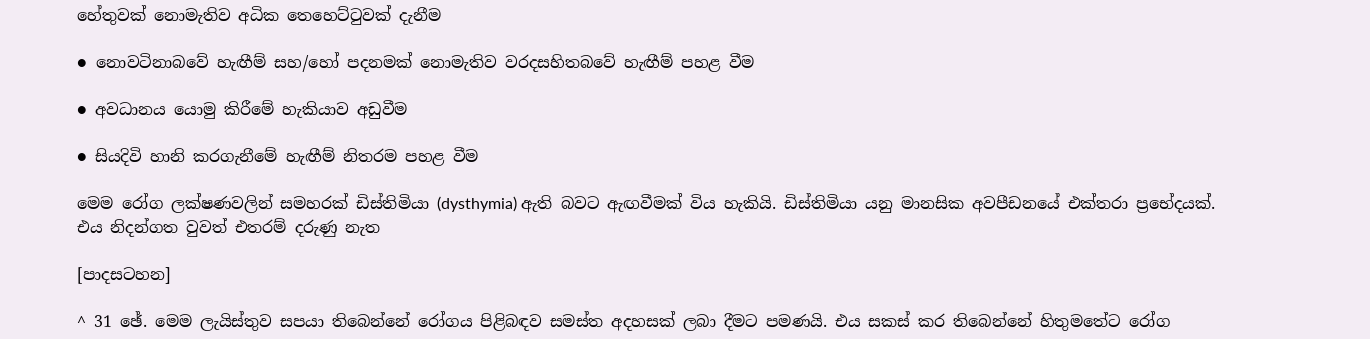හේතුවක් නොමැතිව අධික තෙහෙට්ටුවක් දැනීම

● නොවටිනාබවේ හැඟීම් සහ/හෝ පදනමක් නොමැතිව වරදසහිතබවේ හැඟීම් පහළ වීම

● අවධානය යොමු කිරීමේ හැකියාව අඩුවීම

● සියදිවි හානි කරගැනීමේ හැඟීම් නිතරම පහළ වීම

මෙම රෝග ලක්ෂණවලින් සමහරක් ඩිස්තිමියා (dysthymia) ඇති බවට ඇඟවීමක් විය හැකියි. ඩිස්තිමියා යනු මානසික අවපීඩනයේ එක්තරා ප්‍රභේදයක්. එය නිදන්ගත වුවත් එතරම් දරුණු නැත

[පාදසටහන]

^ 31 ඡේ. මෙම ලැයිස්තුව සපයා තිබෙන්නේ රෝගය පිළිබඳව සමස්ත අදහසක් ලබා දීමට පමණයි. එය සකස් කර තිබෙන්නේ හිතුමතේට රෝග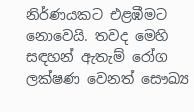නිර්ණයකට එළඹීමට නොවෙයි. තවද මෙහි සඳහන් ඇතැම් රෝග ලක්ෂණ වෙනත් සෞඛ්‍ය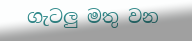ගැටලු මතු වන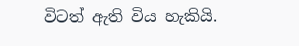විටත් ඇති විය හැකියි.